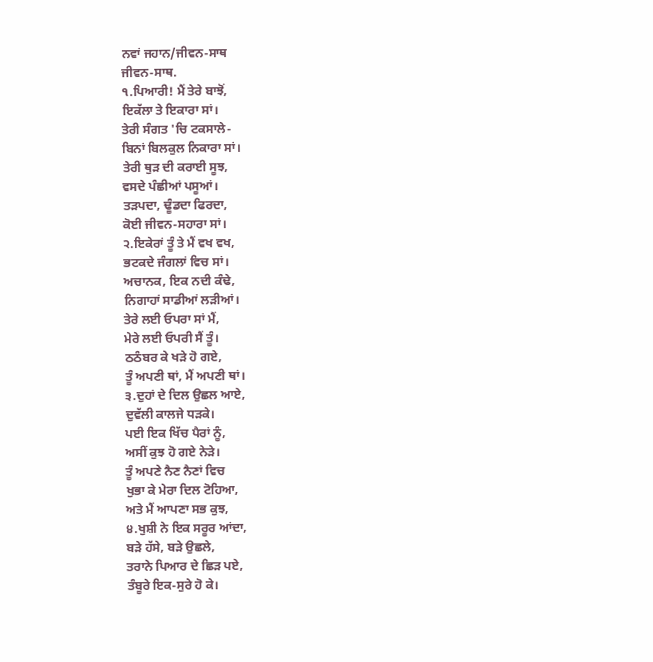ਨਵਾਂ ਜਹਾਨ/ਜੀਵਨ-ਸਾਥ
ਜੀਵਨ-ਸਾਥ.
੧.ਪਿਆਰੀ! ਮੈਂ ਤੇਰੇ ਬਾਝੋਂ,
ਇਕੱਲਾ ਤੇ ਇਕਾਰਾ ਸਾਂ।
ਤੇਰੀ ਸੰਗਤ 'ਚਿ ਟਕਸਾਲੇ-
ਬਿਨਾਂ ਬਿਲਕੁਲ ਨਿਕਾਰਾ ਸਾਂ।
ਤੇਰੀ ਥੁੜ ਦੀ ਕਰਾਈ ਸੂਝ,
ਵਸਦੇ ਪੰਛੀਆਂ ਪਸੂਆਂ।
ਤੜਪਦਾ, ਢੂੰਡਦਾ ਫਿਰਦਾ,
ਕੋਈ ਜੀਵਨ-ਸਹਾਰਾ ਸਾਂ।
੨.ਇਕੇਰਾਂ ਤੂੰ ਤੇ ਮੈਂ ਵਖ ਵਖ,
ਭਟਕਦੇ ਜੰਗਲਾਂ ਵਿਚ ਸਾਂ।
ਅਚਾਨਕ, ਇਕ ਨਦੀ ਕੰਢੇ,
ਨਿਗਾਹਾਂ ਸਾਡੀਆਂ ਲੜੀਆਂ।
ਤੇਰੇ ਲਈ ਓਪਰਾ ਸਾਂ ਮੈਂ,
ਮੇਰੇ ਲਈ ਓਪਰੀ ਸੈਂ ਤੂੰ।
ਠਠੰਬਰ ਕੇ ਖੜੇ ਹੋ ਗਏ,
ਤੂੰ ਅਪਣੀ ਥਾਂ, ਮੈਂ ਅਪਣੀ ਥਾਂ।
੩.ਦੁਹਾਂ ਦੇ ਦਿਲ ਉਛਲ ਆਏ,
ਦੁਵੱਲੀ ਕਾਲਜੇ ਧੜਕੇ।
ਪਈ ਇਕ ਖਿੱਚ ਪੈਰਾਂ ਨੂੰ,
ਅਸੀਂ ਕੁਝ ਹੋ ਗਏ ਨੇੜੇ।
ਤੂੰ ਅਪਣੇ ਨੈਣ ਨੈਣਾਂ ਵਿਚ
ਖੁਭਾ ਕੇ ਮੇਰਾ ਦਿਲ ਟੋਹਿਆ,
ਅਤੇ ਮੈਂ ਆਪਣਾ ਸਭ ਕੁਝ,
੪.ਖੁਸ਼ੀ ਨੇ ਇਕ ਸਰੂਰ ਆਂਦਾ,
ਬੜੇ ਹੱਸੇ, ਬੜੇ ਉਛਲੇ,
ਤਰਾਨੇ ਪਿਆਰ ਦੇ ਛਿੜ ਪਏ,
ਤੰਬੂਰੇ ਇਕ-ਸੁਰੇ ਹੋ ਕੇ।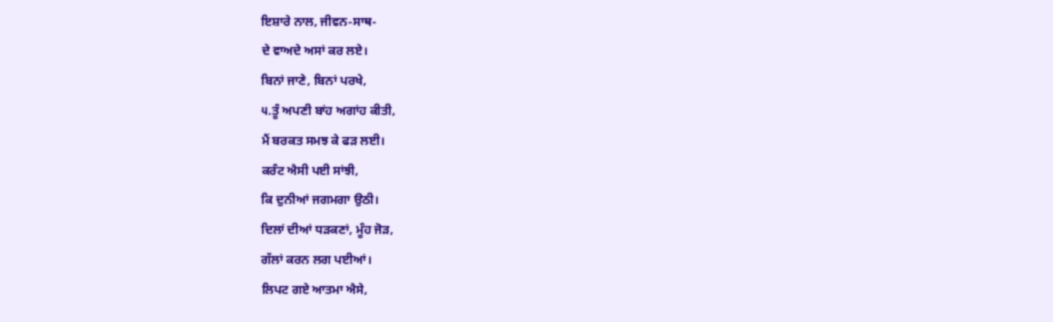ਇਸ਼ਾਰੇ ਨਾਲ, ਜੀਵਨ-ਸਾਥ-
ਦੇ ਵਾਅਦੇ ਅਸਾਂ ਕਰ ਲਏ।
ਬਿਨਾਂ ਜਾਣੇ, ਬਿਨਾਂ ਪਰਖੇ,
੫.ਤੂੰ ਅਪਣੀ ਬਾਂਹ ਅਗਾਂਹ ਕੀਤੀ,
ਮੈਂ ਬਰਕਤ ਸਮਝ ਕੇ ਫੜ ਲਈ।
ਕਰੰਟ ਐਸੀ ਪਈ ਸਾਂਝੀ,
ਕਿ ਦੁਨੀਆਂ ਜਗਮਗਾ ਉਠੀ।
ਦਿਲਾਂ ਦੀਆਂ ਧੜਕਣਾਂ, ਮੂੰਹ ਜੋੜ,
ਗੱਲਾਂ ਕਰਨ ਲਗ ਪਈਆਂ।
ਲਿਪਟ ਗਏ ਆਤਮਾ ਐਸੇ,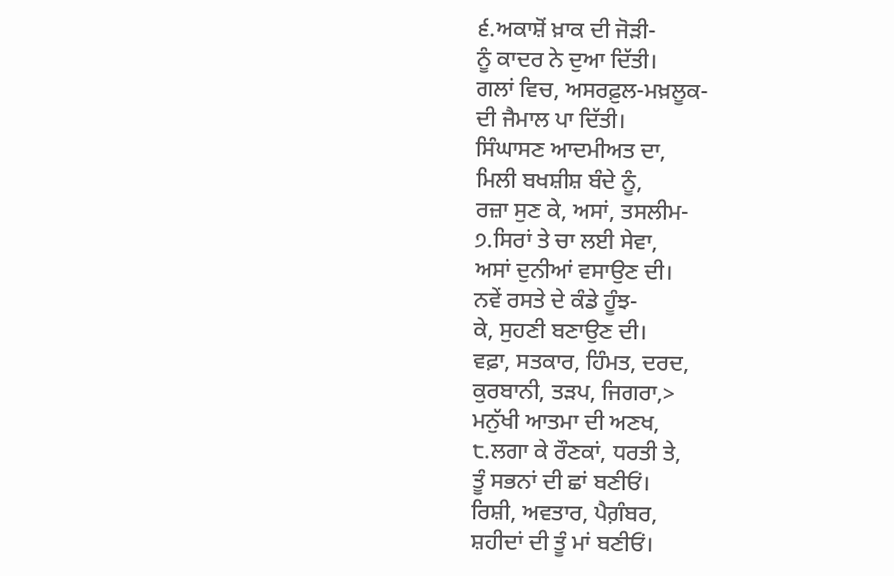੬.ਅਕਾਸ਼ੋਂ ਖ਼ਾਕ ਦੀ ਜੋੜੀ-
ਨੂੰ ਕਾਦਰ ਨੇ ਦੁਆ ਦਿੱਤੀ।
ਗਲਾਂ ਵਿਚ, ਅਸਰਫ਼ੁਲ-ਮਖ਼ਲੂਕ-
ਦੀ ਜੈਮਾਲ ਪਾ ਦਿੱਤੀ।
ਸਿੰਘਾਸਣ ਆਦਮੀਅਤ ਦਾ,
ਮਿਲੀ ਬਖਸ਼ੀਸ਼ ਬੰਦੇ ਨੂੰ,
ਰਜ਼ਾ ਸੁਣ ਕੇ, ਅਸਾਂ, ਤਸਲੀਮ-
੭.ਸਿਰਾਂ ਤੇ ਚਾ ਲਈ ਸੇਵਾ,
ਅਸਾਂ ਦੁਨੀਆਂ ਵਸਾਉਣ ਦੀ।
ਨਵੇਂ ਰਸਤੇ ਦੇ ਕੰਡੇ ਹੂੰਝ-
ਕੇ, ਸੁਹਣੀ ਬਣਾਉਣ ਦੀ।
ਵਫ਼ਾ, ਸਤਕਾਰ, ਹਿੰਮਤ, ਦਰਦ,
ਕੁਰਬਾਨੀ, ਤੜਪ, ਜਿਗਰਾ,>
ਮਨੁੱਖੀ ਆਤਮਾ ਦੀ ਅਣਖ,
੮.ਲਗਾ ਕੇ ਰੌਣਕਾਂ, ਧਰਤੀ ਤੇ,
ਤੂੰ ਸਭਨਾਂ ਦੀ ਛਾਂ ਬਣੀਓਂ।
ਰਿਸ਼ੀ, ਅਵਤਾਰ, ਪੈਗ਼ੰਬਰ,
ਸ਼ਹੀਦਾਂ ਦੀ ਤੂੰ ਮਾਂ ਬਣੀਓਂ।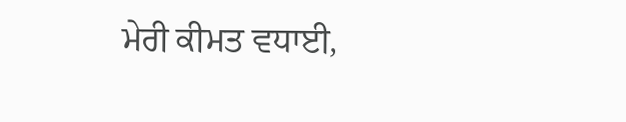ਮੇਰੀ ਕੀਮਤ ਵਧਾਈ,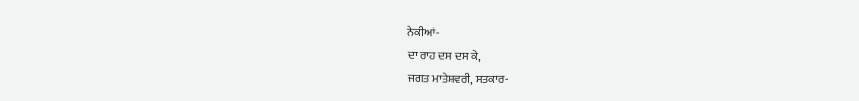ਨੇਕੀਆਂ-
ਦਾ ਰਾਹ ਦਸ ਦਸ ਕੇ,
ਜਗਤ ਮਾਤੇਸ਼ਵਰੀ, ਸਤਕਾਰ-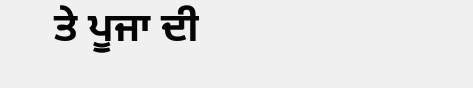ਤੇ ਪੂਜਾ ਦੀ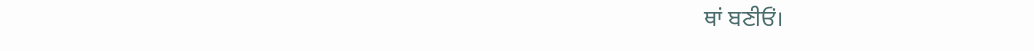ਥਾਂ ਬਣੀਓਂ।